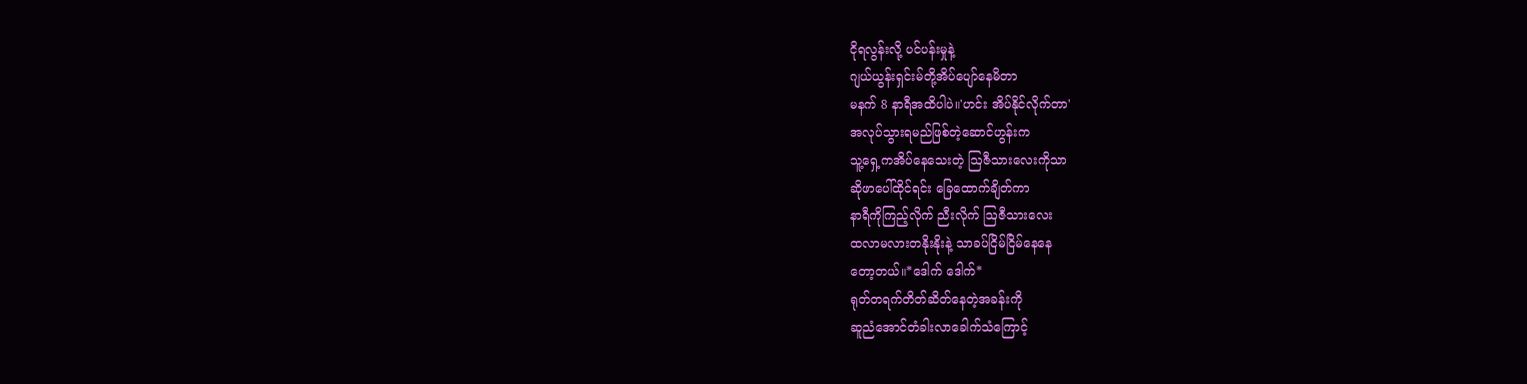ငိုရလွန်းလို့ ပင်ပန်းမှုနဲ့
ဂျယ်ယွန်းရှင်းမ်တို့အိပ်ပျော်နေမိတာ
မနက် 8 နာရီအထိပါပဲ။'ဟင်း အိပ်နိုင်လိုက်တာ'
အလုပ်သွားရမည်ဖြစ်တဲ့ဆောင်ဟွန်းက
သူ့ရှေ့ကအိပ်နေသေးတဲ့ ဩဇီသားလေးကိုသာ
ဆိုဖာပေါ်ထိုင်ရင်း ခြေထောက်ချိတ်ကာ
နာရီကိုကြည့်လိုက် ညီးလိုက် ဩဇီသားလေး
ထလာမလားတနိုးနိုးနဲ့ သာခပ်ငြိမ်ငြိမ်နေနေ
တော့တယ်။*ဒေါက် ဒေါက်*
ရုတ်တရက်တိတ်ဆိတ်နေတဲ့အခန်းကို
ဆူညံအောင်တံခါးလာခေါက်သံကြောင့်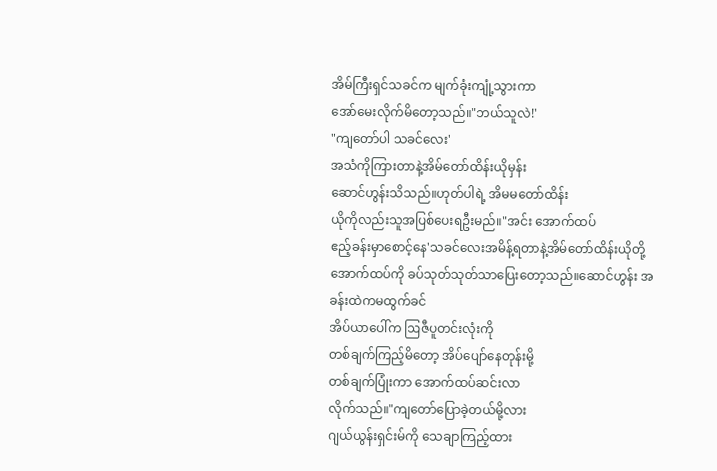အိမ်ကြီးရှင်သခင်က မျက်ခုံးကျုံ့သွားကာ
အော်မေးလိုက်မိတော့သည်။"ဘယ်သူလဲ!'
"ကျတော်ပါ သခင်လေး'
အသံကိုကြားတာနဲ့အိမ်တော်ထိန်းယိုမှန်း
ဆောင်ဟွန်းသိသည်။ဟုတ်ပါရဲ့ အိမမတော်ထိန်း
ယိုကိုလည်းသူအပြစ်ပေးရဦးမည်။"အင်း အောက်ထပ်
ဧည့်ခန်းမှာစောင့်နေ'သခင်လေးအမိန့်ရတာနဲ့အိမ်တော်ထိန်းယိုတို့
အောက်ထပ်ကို ခပ်သုတ်သုတ်သာပြေးတော့သည်။ဆောင်ဟွန်း အခန်းထဲကမထွက်ခင်
အိပ်ယာပေါ်က ဩဇီပူတင်းလုံးကို
တစ်ချက်ကြည့်မိတော့ အိပ်ပျော်နေတုန်းမို့
တစ်ချက်ပြုံးကာ အောက်ထပ်ဆင်းလာ
လိုက်သည်။"ကျတော်ပြောခဲ့တယ်မို့လား
ဂျယ်ယွန်းရှင်းမ်ကို သေချာကြည့်ထား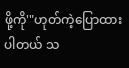ဖို့ကို'"ဟုတ်ကဲ့ပြောထားပါတယ် သ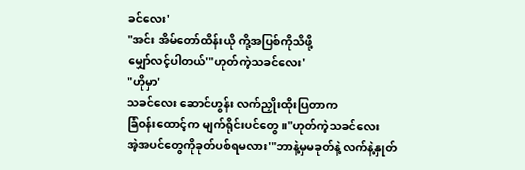ခင်လေး'
"အင်း အိမ်တော်ထိန်းယို ကို့အပြစ်ကိုသိဖို့
မျှော်လင့်ပါတယ်'"ဟုတ်ကဲ့သခင်လေး'
"ဟိုမှာ'
သခင်လေး ဆောင်ဟွန်း လက်ညှိုးထိုးပြတာက
ခြံ၀န်းထောင့်က မျက်ရိုင်းပင်တွေ။"ဟုတ်ကဲ့သခင်လေး
အဲ့အပင်တွေကိုခုတ်ပစ်ရမလား'"ဘာနဲ့မှမခုတ်နဲ့ လက်နဲ့နှုတ်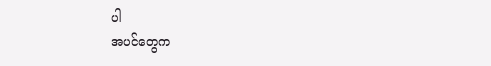ပါ
အပင်တွေက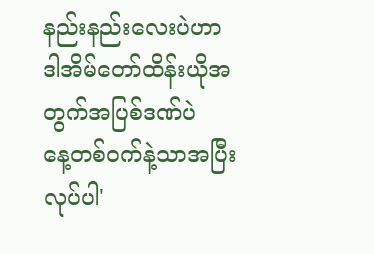နည်းနည်းလေးပဲဟာ
ဒါအိမ်တော်ထိန်းယိုအတွက်အပြစ်ဒဏ်ပဲ
နေ့တစ်၀က်နဲ့သာအပြီးလုပ်ပါ'